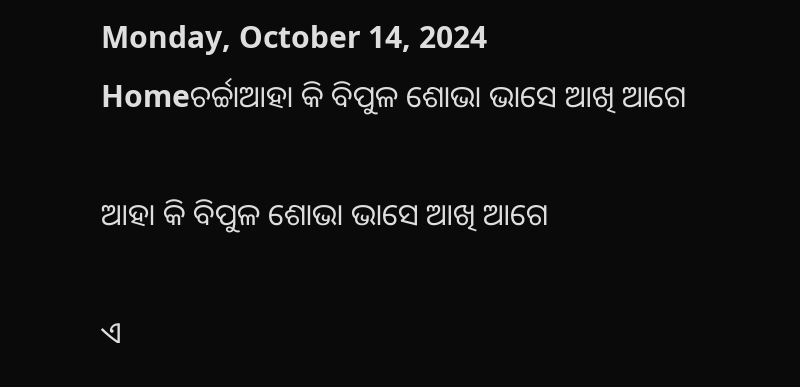Monday, October 14, 2024
Homeଚର୍ଚ୍ଚାଆହା କି ବିପୁଳ ଶୋଭା ଭାସେ ଆଖି ଆଗେ

ଆହା କି ବିପୁଳ ଶୋଭା ଭାସେ ଆଖି ଆଗେ

ଏ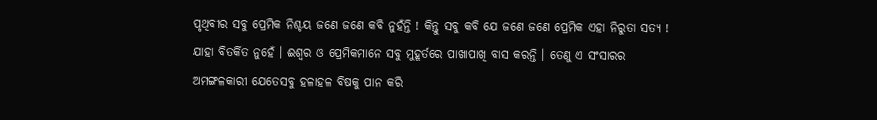ପୃଥିବୀର ସବୁ ପ୍ରେମିକ ନିଶ୍ଚୟ ଜଣେ ଜଣେ କବି ନୁହଁନ୍ତି ! କିନ୍ତୁ ସବୁ କବି ଯେ ଜଣେ ଜଣେ ପ୍ରେମିକ ଏହା ନିରୁତା ସତ୍ୟ ! ଯାହା ବିତର୍କିତ ନୁହେଁ । ଈଶ୍ୱର ଓ ପ୍ରେମିକମାନେ ସବୁ ମୁହୂର୍ତରେ ପାଖାପାଖି ବାସ କରନ୍ତି । ତେଣୁ ଏ ସଂସାରର ଅମଙ୍ଗଳକାରୀ ଯେତେସବୁ ହଳାହଳ ବିଷକୁ ପାନ କରି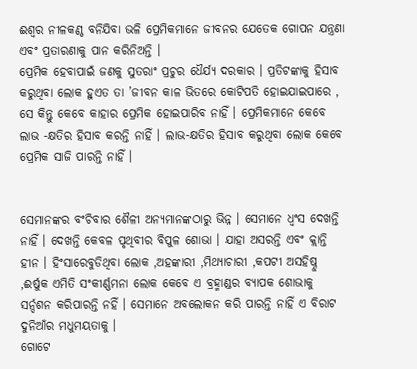ଈଶ୍ୱର ନୀଳକଣ୍ଠ ବନିଯିବା ଭଳି ପ୍ରେମିକମାନେ ଜୀବନର ଯେତେକ ଗୋପନ ଯନ୍ତ୍ରଣା ଏବଂ ପ୍ରତାରଣାକୁ ପାନ କରିନିଅନ୍ତି ।
ପ୍ରେମିକ ହେବାପାଇଁ ଜଣକୁ ସୁତରାଂ ପ୍ରଚୁର ଧୈର୍ଯ୍ୟ ଦରକାର । ପ୍ରତିଟଙ୍କାକୁ ହିସାବ କରୁଥିବା ଲୋକ ହୁଏତ ତା ’ଜୀବନ କାଳ ଭିତରେ କୋଟିପତି ହୋଇଯାଇପାରେ , ସେ କିନ୍ତୁ କେବେ କାହାର ପ୍ରେମିକ ହୋଇପାରିବ ନାହିଁ । ପ୍ରେମିକମାନେ କେବେ ଲାଭ -କ୍ଷତିର ହିସାବ କରନ୍ତି ନାହିଁ । ଲାଭ-କ୍ଷତିର ହିସାବ କରୁଥିବା ଲୋକ କେବେ ପ୍ରେମିକ ସାଜି ପାରନ୍ତି ନାହିଁ ।


ସେମାନଙ୍କର ବଂଚିବାର ଶୈଳୀ ଅନ୍ୟମାନଙ୍କଠାରୁ ଭିନ୍ନ । ସେମାନେ ଧ୍ୱଂସ ଦେଖନ୍ତି ନାହିଁ । ଦେଖନ୍ତି କେବଳ ପୃଥିବୀର ବିପୁଳ ଶୋଭା । ଯାହା ଅସରନ୍ତି ଏବଂ କ୍ଲାନ୍ତି ହୀନ । ହିଂସାରେବୁଡିଥିବା ଲୋକ ,ଅହଙ୍କାରୀ ,ମିଥ୍ୟାଚାରୀ ,କପଟୀ ଅସହିଷ୍ନୁ ,ଈର୍ଷୁକ ଏମିତି ସଂକୀର୍ଣ୍ଣମନା ଲୋକ କେବେ ଏ ବ୍ରହ୍ମାଣ୍ଡର ବ୍ୟାପକ ଶୋଭାକୁ ସର୍ନ୍ଦଶନ କରିପାରନ୍ତି ନହିଁ । ସେମାନେ ଅବଲୋକନ କରି ପାରନ୍ତି ନାହିଁ ଏ ବିରାଟ ଦୁନିଆଁର ମଧୁମୟତାକୁ ।
ଗୋଟେ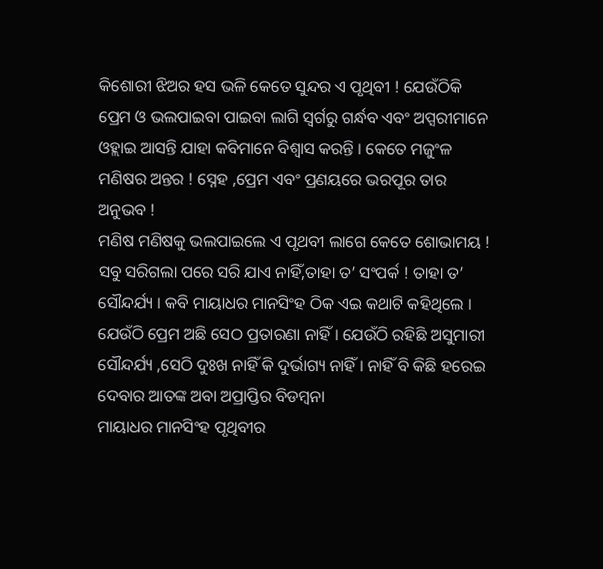କିଶୋରୀ ଝିଅର ହସ ଭଳି କେତେ ସୁନ୍ଦର ଏ ପୃଥିବୀ ! ଯେଉଁଠିକି ପ୍ରେମ ଓ ଭଲପାଇବା ପାଇବା ଲାଗି ସ୍ୱର୍ଗରୁ ଗର୍ନ୍ଧବ ଏବଂ ଅପ୍ସରୀମାନେ ଓହ୍ଲାଇ ଆସନ୍ତି ଯାହା କବିମାନେ ବିଶ୍ୱାସ କରନ୍ତି । କେତେ ମଜୁଂଳ ମଣିଷର ଅନ୍ତର ! ସ୍ନେହ ,ପ୍ରେମ ଏବଂ ପ୍ରଣୟରେ ଭରପୂର ତାର ଅନୁଭବ !
ମଣିଷ ମଣିଷକୁ ଭଲପାଇଲେ ଏ ପୃଥବୀ ଲାଗେ କେତେ ଶୋଭାମୟ ! ସବୁ ସରିଗଲା ପରେ ସରି ଯାଏ ନାହିଁ,ତାହା ତ’ ସଂପର୍କ ! ତାହା ତ’ ସୌନ୍ଦର୍ଯ୍ୟ । କବି ମାୟାଧର ମାନସିଂହ ଠିକ ଏଇ କଥାଟି କହିଥିଲେ । ଯେଉଁଠି ପ୍ରେମ ଅଛି ସେଠ ପ୍ରତାରଣା ନାହିଁ । ଯେଉଁଠି ରହିଛି ଅସୁମାରୀ ସୌନ୍ଦର୍ଯ୍ୟ ,ସେଠି ଦୁଃଖ ନାହିଁ କି ଦୁର୍ଭାଗ୍ୟ ନାହିଁ । ନାହିଁ ବି କିଛି ହରେଇ ଦେବାର ଆତଙ୍କ ଅବା ଅପ୍ରାପ୍ତିର ବିଡମ୍ବନା
ମାୟାଧର ମାନସିଂହ ପୃଥିବୀର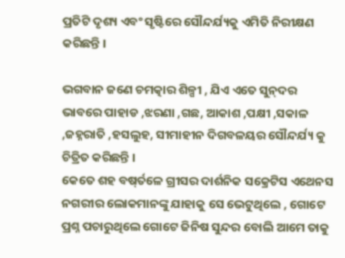ପ୍ରତିଟି ଦୃଶ୍ୟ ଏବଂ ସୃଷ୍ଟିରେ ସୌନ୍ଦର୍ଯ୍ୟକୁ ଏମିତି ନିରୀକ୍ଷଣ କରିଛନ୍ତି ।

ଭଗବାନ ଜଣେ ଚମତ୍କାର ଶିଳ୍ପୀ , ଯିଏ ଏତେ ସୁନ୍‌ଦର ଭାବରେ ପାହାଡ ,ଝରଣା ,ଗଛ, ଆକାଶ ,ପକ୍ଷୀ ,ସକାଳ ,ଜହ୍ନରାତି ,ହସଲୁହ, ସୀମାହୀନ ଦିଗବଳୟର ସୌନ୍ଦର୍ଯ୍ୟ କୁ ଚିତ୍ରିତ କରିଛନ୍ତି ।
କେତେ ଶହ ବଷ୍‌ର୍ତଳେ ଗ୍ରୀସର ଦାର୍ଶନିକ ସକ୍ରେଟିସ ଏଥେନସ ନଗରୀର ଲୋକମାନଙ୍କୁ ଯାହାକୁ ସେ ଭେଟୁଥିଲେ , ଗୋଟେ ପ୍ରଶ୍ନ ପଚାରୁଥିଲେ ଗୋଟେ ଜିନିଷ ସୁନ୍ଦର ବୋଲି ଆମେ ତାକୁ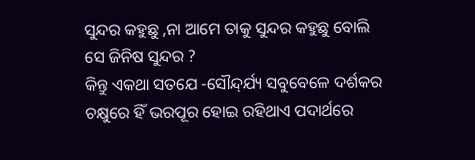ସୁନ୍ଦର କହୁଛୁ ,ନା ଆମେ ତାକୁ ସୁନ୍ଦର କହୁଛୁ ବୋଲି ସେ ଜିନିଷ ସୁନ୍ଦର ?
କିନ୍ତୁ ଏକଥା ସତଯେ -ସୌନ୍ଦ୍‌ର୍ଯ୍ୟ ସବୁବେଳେ ଦର୍ଶକର ଚକ୍ଷୁରେ ହିଁ ଭରପୂର ହୋଇ ରହିଥାଏ ପଦାର୍ଥରେ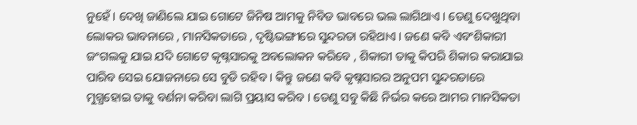ନୁହେଁ । ଦେଖି ଜାଣିଲେ ଯାଇ ଗୋଟେ ଜିନିଷ ଆମକୁ ନିବିଡ ଭାବରେ ଭଲ ଲାଗିଥାଏ । ତେଣୁ ଦେଖୁଥିବା ଲୋକର ଭାବନାରେ , ମାନସିକତାରେ , ଦୃଷ୍ଟିଭଙ୍ଗୀରେ ସୁନ୍ଦରତା ରହିଥାଏ । ଜଣେ କବି ଏବଂଶିକାରୀ ଜଂଗଲକୁ ଯାଇ ଯଦି ଗୋଟେ କୃଷ୍ନସାରକୁ ଅବଲୋକନ କରିବେ , ଶିକାରୀ ତାକୁ କିପରି ଶିକାର କରାଯାଇ ପାରିବ ସେଇ ଯୋଜନାରେ ସେ ବୁଡି ରହିବ । କିନ୍ତୁ ଜଣେ କବି କୃଷ୍ନସାରର ଅନୁପମ ସୁନ୍ଦରତାରେ ମୁଗ୍ଧହୋଇ ତାକୁ ବର୍ଣନା କରିବା ଲାଗି ପ୍ରୟାସ କରିବ । ତେଣୁ ସବୁ କିଛି ନିର୍ଭର କରେ ଆମର ମାନସିକତା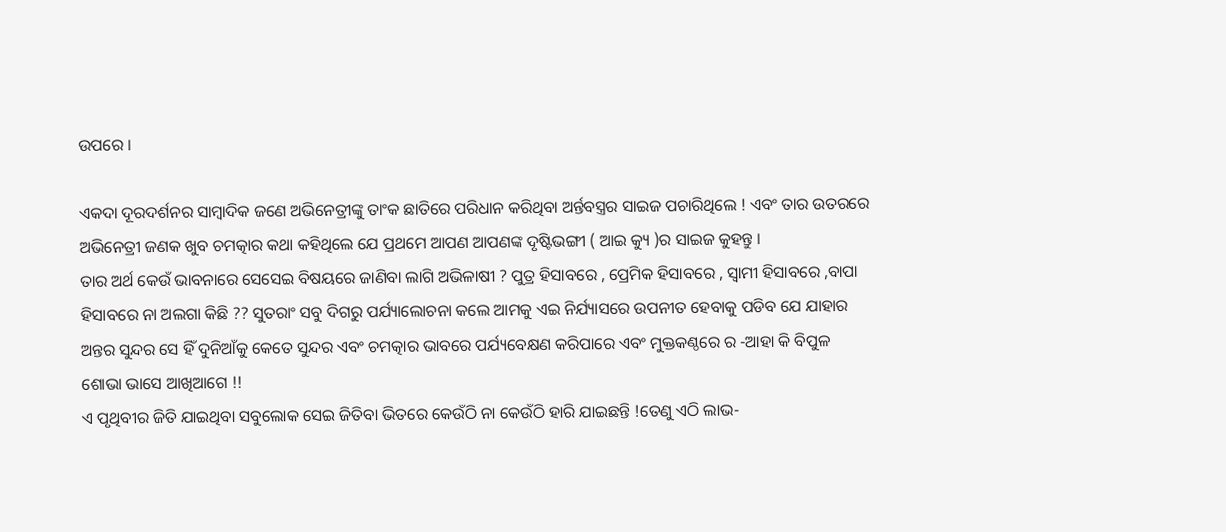ଉପରେ ।

ଏକଦା ଦୂରଦର୍ଶନର ସାମ୍ବାଦିକ ଜଣେ ଅଭିନେତ୍ରୀଙ୍କୁ ତାଂକ ଛାତିରେ ପରିଧାନ କରିଥିବା ଅର୍ନ୍ତବସ୍ତ୍ରର ସାଇଜ ପଚାରିଥିଲେ ! ଏବଂ ତାର ଉତରରେ ଅଭିନେତ୍ରୀ ଜଣକ ଖୁବ ଚମତ୍କାର କଥା କହିଥିଲେ ଯେ ପ୍ରଥମେ ଆପଣ ଆପଣଙ୍କ ଦୃଷ୍ଟିଭଙ୍ଗୀ ( ଆଇ କ୍ୟୁ )ର ସାଇଜ କୁହନ୍ତୁ ।
ତାର ଅର୍ଥ କେଉଁ ଭାବନାରେ ସେସେଇ ବିଷୟରେ ଜାଣିବା ଲାଗି ଅଭିଳାଷୀ ? ପୁତ୍ର ହିସାବରେ , ପ୍ରେମିକ ହିସାବରେ , ସ୍ୱାମୀ ହିସାବରେ ,ବାପା ହିସାବରେ ନା ଅଲଗା କିଛି ?? ସୁତରାଂ ସବୁ ଦିଗରୁ ପର୍ଯ୍ୟାଲୋଚନା କଲେ ଆମକୁ ଏଇ ନିର୍ଯ୍ୟାସରେ ଉପନୀତ ହେବାକୁ ପଡିବ ଯେ ଯାହାର ଅନ୍ତର ସୁନ୍ଦର ସେ ହିଁ ଦୁନିଆଁକୁ କେତେ ସୁନ୍ଦର ଏବଂ ଚମତ୍କାର ଭାବରେ ପର୍ଯ୍ୟବେକ୍ଷଣ କରିପାରେ ଏବଂ ମୁକ୍ତକଣ୍ଠରେ ର -ଆହା କି ବିପୁଳ ଶୋଭା ଭାସେ ଆଖିଆଗେ !!
ଏ ପୃଥିବୀର ଜିତି ଯାଇଥିବା ସବୁଲୋକ ସେଇ ଜିତିବା ଭିତରେ କେଉଁଠି ନା କେଉଁଠି ହାରି ଯାଇଛନ୍ତି !ତେଣୁ ଏଠି ଲାଭ-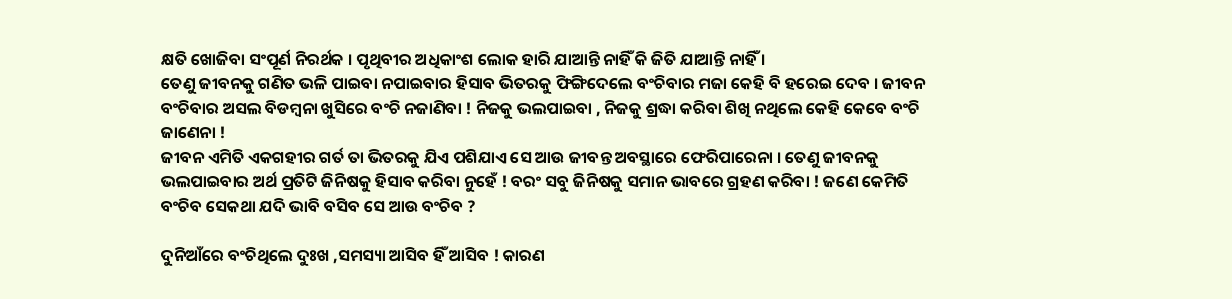କ୍ଷତି ଖୋଜିବା ସଂପୂର୍ଣ ନିରର୍ଥକ । ପୃଥିବୀର ଅଧିକାଂଶ ଲୋକ ହାରି ଯାଆନ୍ତି ନାହିଁ କି ଜିତି ଯାଆନ୍ତି ନାହିଁ ।
ତେଣୁ ଜୀବନକୁ ଗଣିତ ଭଳି ପାଇବା ନପାଇବାର ହିସାବ ଭିତରକୁ ଫିଙ୍ଗିଦେଲେ ବଂଚିବାର ମଜା କେହି ବି ହରେଇ ଦେବ । ଜୀବନ ବଂଚିବାର ଅସଲ ବିଡମ୍ବନା ଖୁସିରେ ବଂଚି ନଜାଣିବା ! ନିଜକୁ ଭଲପାଇବା , ନିଜକୁ ଶ୍ରଦ୍ଧା କରିବା ଶିଖି ନଥିଲେ କେହି କେବେ ବଂଚି ଜାଣେନା !
ଜୀବନ ଏମିତି ଏକଗହୀର ଗର୍ତ ତା ଭିତରକୁ ଯିଏ ପଶିଯାଏ ସେ ଆଉ ଜୀବନ୍ତ ଅବସ୍ଥାରେ ଫେରିପାରେନା । ତେଣୁ ଜୀବନକୁ ଭଲପାଇବାର ଅର୍ଥ ପ୍ରତିଟି ଜିନିଷକୁ ହିସାବ କରିବା ନୁହେଁ ! ବରଂ ସବୁ ଜିନିଷକୁ ସମାନ ଭାବରେ ଗ୍ରହଣ କରିବା ! ଜଣେ କେମିତି ବଂଚିବ ସେକଥା ଯଦି ଭାବି ବସିବ ସେ ଆଉ ବଂଚିବ ?

ଦୁନିଆଁରେ ବଂଚିଥିଲେ ଦୁଃଖ ,ସମସ୍ୟା ଆସିବ ହିଁ ଆସିବ ! କାରଣ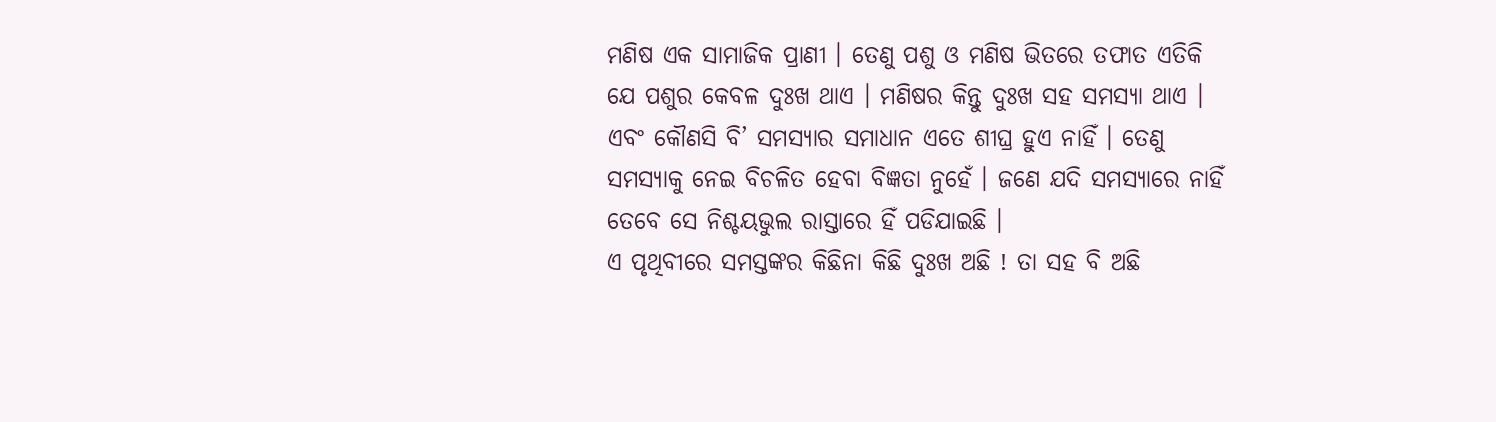ମଣିଷ ଏକ ସାମାଜିକ ପ୍ରାଣୀ । ତେଣୁ ପଶୁ ଓ ମଣିଷ ଭିତରେ ତଫାତ ଏତିକି ଯେ ପଶୁର କେବଳ ଦୁଃଖ ଥାଏ । ମଣିଷର କିନ୍ତୁ ଦୁଃଖ ସହ ସମସ୍ୟା ଥାଏ । ଏବଂ କୌଣସି ବି’ ସମସ୍ୟାର ସମାଧାନ ଏତେ ଶୀଘ୍ର ହୁଏ ନାହିଁ । ତେଣୁ ସମସ୍ୟାକୁ ନେଇ ବିଚଳିତ ହେବା ବିଜ୍ଞତା ନୁହେଁ । ଜଣେ ଯଦି ସମସ୍ୟାରେ ନାହିଁ ତେବେ ସେ ନିଶ୍ଚୟଭୁଲ ରାସ୍ତାରେ ହିଁ ପଡିଯାଇଛି ।
ଏ ପୃଥିବୀରେ ସମସ୍ତଙ୍କର କିଛିନା କିଛି ଦୁଃଖ ଅଛି ! ତା ସହ ବି ଅଛି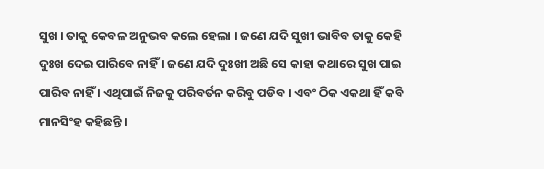ସୁଖ । ତାକୁ କେବଳ ଅନୁଭବ କଲେ ହେଲା । ଜଣେ ଯଦି ସୁଖୀ ଭାବିବ ତାକୁ କେହି ଦୁଃଖ ଦେଇ ପାରିବେ ନାହିଁ । ଜଣେ ଯଦି ଦୁଃଖୀ ଅଛି ସେ କାହା କଥାରେ ସୁଖ ପାଇ ପାରିବ ନାହିଁ । ଏଥିପାଇଁ ନିଜକୁ ପରିବର୍ତନ କରିବୁ ପଡିବ । ଏବଂ ଠିକ ଏକଥା ହିଁ କବି ମାନସିଂହ କହିଛନ୍ତି ।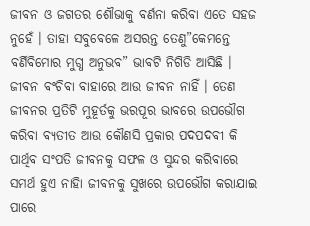ଜୀବନ ଓ ଜଗତର ଶୌଭାକୁ ବର୍ଣନା କରିବା ଏତେ ସହଜ ନୁହେଁ । ତାହା ସବୁବେଳେ ଅସରନ୍ତ ତେଣୁ”କେମନ୍ତେ ବର୍ଣିବିମୋର ମୁଗ୍ଧ ଅନୁଭବ” ଭାବଟି ନିଗିଡି ଆସିଛି । ଜୀବନ ବଂଚିବା ବାହାରେ ଆଉ ଜୀବନ ନାହିଁ । ତେଣ ଜୀବନର ପ୍ରତିଟି ମୁହୂର୍ତକୁ ଭରପୂର ଭାବରେ ଉପଭୌଗ କରିବା ବ୍ୟତୀତ ଆଉ କୌଣସି ପ୍ରକାର ପଦପଦବୀ କି ପାର୍ଥିବ ସଂପତି ଜୀବନକୁ ସଫଳ ଓ ସୁନ୍ଦର କରିବାରେ ସମର୍ଥ ହୁଏ ନାହିା ଜୀବନକୁ ସୁଖରେ ଉପଭୌଗ କରାଯାଇ ପାରେ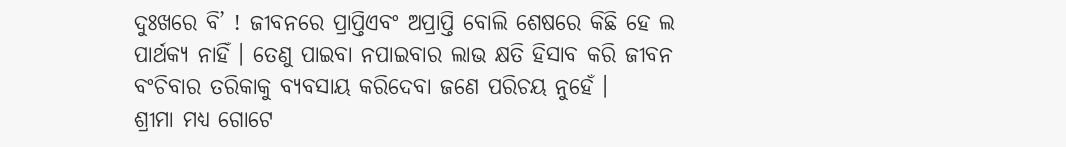ଦୁଃଖରେ ବି’ ! ଜୀବନରେ ପ୍ରାପ୍ତିଏବଂ ଅପ୍ରାପ୍ତି ବୋଲି ଶେଷରେ କିଛି ହେ ଲ ପାର୍ଥକ୍ୟ ନାହିଁ । ତେଣୁ ପାଇବା ନପାଇବାର ଲାଭ କ୍ଷତି ହିସାବ କରି ଜୀବନ ବଂଚିବାର ତରିକାକୁ ବ୍ୟବସାୟ କରିଦେବା ଜଣେ ପରିଚୟ ନୁହେଁ ।
ଶ୍ରୀମା ମଧ୍ୟ ଗୋଟେ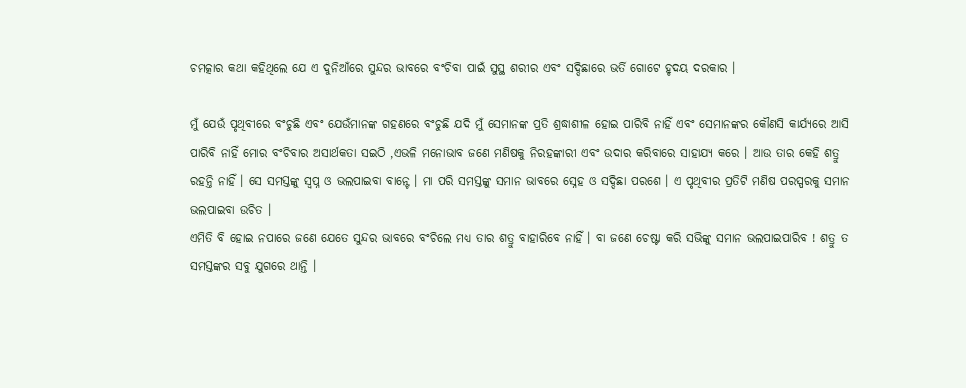ଚମତ୍କାର କଥା କହିଥିଲେ ଯେ ଏ ଦୁନିଆଁରେ ସୁନ୍ଦର ଭାବରେ ବଂଚିବା ପାଇଁ ସୁସ୍ଥ ଶରୀର ଏବଂ ସଦ୍ଦିଛାରେ ଭର୍ତି ଗୋଟେ ହୃଦୟ ଦରକାର ।

ମୁଁ ଯେଉଁ ପୃଥିବୀରେ ବଂଚୁଛି ଏବଂ ଯେଉଁମାନଙ୍କ ଗହଣରେ ବଂଚୁଛି ଯଦି ମୁଁ ସେମାନଙ୍କ ପ୍ରତି ଶ୍ରଦ୍ଧାଶୀଳ ହୋଇ ପାରିବି ନାହିଁ ଏବଂ ସେମାନଙ୍କର କୌଣସି କାର୍ଯ୍ୟରେ ଆସି ପାରିବି ନାହିଁ ମୋର ବଂଚିବାର ଅସାର୍ଥକତା ସଇଠି ,ଏଭଳି ମନୋଭାବ ଜଣେ ମଣିଷକୁ ନିରହଙ୍କାରୀ ଏବଂ ଉଦାର କରିବାରେ ସାହାଯ୍ୟ କରେ । ଆଉ ତାର କେହି ଶତ୍ରୁ ରହନ୍ତି ନାହିଁ । ସେ ସମସ୍ତଙ୍କୁ ସ୍ୱପ୍ନ ଓ ଭଲପାଇବା ବାନ୍ଟେ । ମା ପରି ସମସ୍ତଙ୍କୁ ସମାନ ଭାବରେ ସ୍ନେହ ଓ ସଦ୍ଦିଛା ପରଶେ । ଏ ପୃଥିବୀର ପ୍ରତିଟି ମଣିଷ ପରସ୍ପରକୁ ସମାନ ଭଲପାଇବା ଉଚିତ ।
ଏମିତି ବି ହୋଇ ନପାରେ ଜଣେ ଯେତେ ସୁନ୍ଦର ଭାବରେ ବଂଚିଲେ ମଧ୍ୟ ତାର ଶତ୍ରୁ ବାହାରିବେ ନାହିଁ । ବା ଜଣେ ଚେଷ୍ଟା କରି ସଭିଙ୍କୁ ସମାନ ଭଲପାଇପାରିବ ! ଶତ୍ରୁ ତ ସମସ୍ତଙ୍କର ସବୁ ଯୁଗରେ ଥାନ୍ତି ।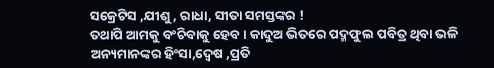ସକ୍ରେଟିସ ,ଯୀଶୁ, ରାଧା, ସୀତା ସମସ୍ତଙ୍କର !
ତଥାପି ଆମକୁ ବଂଚିବାକୁ ହେବ । କାଦୁଅ ଭିତରେ ପଦ୍ମଫୁଲ ପବିତ୍ର ଥିବା ଭଳି ଅନ୍ୟମାନଙ୍କର ହିଂସା,ଦ୍ୱେଷ ,ପ୍ରତି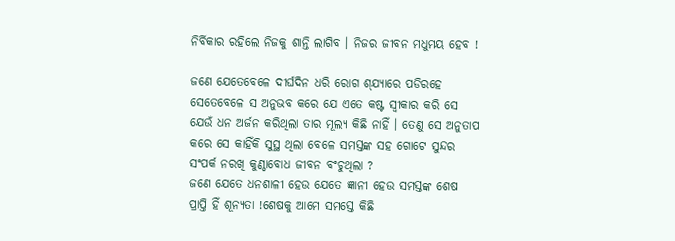ନିର୍ବିକାର ରହିଲେ ନିଜକୁ ଶାନ୍ତି ଲାଗିବ । ନିଜର ଜୀବନ ମଧୁମୟ ହେବ !

ଜଣେ ଯେତେବେଳେ ଦୀର୍ଘଦିନ ଧରି ରୋଗ ଶ୍‌ଯ୍ୟାରେ ପଡିରହେ ସେତେବେଳେ ସ ଅନୁଭବ କରେ ଯେ ଏତେ କଷ୍ଟ ସ୍ୱୀକାର କରି ସେ ଯେଉଁ ଧନ ଅର୍ଜନ କରିଥିଲା ତାର ମୂଲ୍ୟ କିଛି ନାହିଁ । ତେଣୁ ସେ ଅନୁତାପ କରେ ସେ କାହିଁକି ସୁସ୍ଥ ଥିଲା ବେଳେ ସମସ୍ତଙ୍କ ସହ ଗୋଟେ ସୁନ୍ଦର ସଂପର୍କ ନରଖି କୁଣ୍ଠାବୋଧ ଜୀବନ ବଂଚୁଥିଲା ?
ଜଣେ ଯେତେ ଧନଶାଳୀ ହେଉ ଯେତେ ଜ୍ଞାନୀ ହେଉ ସମସ୍ତଙ୍କ ଶେଷ ପ୍ରାପ୍ତି ହିଁ ଶୂନ୍ୟତା !ଶେଷକୁ ଆମେ ସମସ୍ତେ କିଛି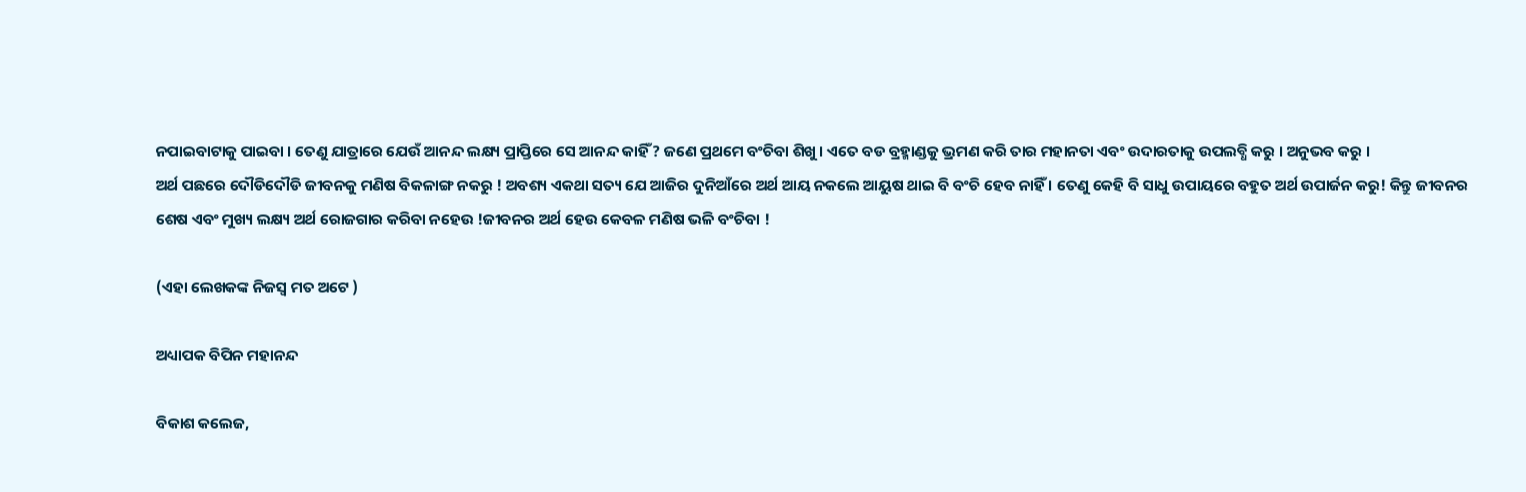ନପାଇବାଟାକୁ ପାଇବା । ତେଣୁ ଯାତ୍ରାରେ ଯେଉଁ ଆନନ୍ଦ ଲକ୍ଷ୍ୟ ପ୍ରାପ୍ତିରେ ସେ ଆନନ୍ଦ କାହିଁ ? ଜଣେ ପ୍ରଥମେ ବଂଚିବା ଶିଖୁ । ଏତେ ବଡ ବ୍ରହ୍ମାଣ୍ଡକୁ ଭ୍ରମଣ କରି ତାର ମହାନତା ଏବଂ ଉଦାରତାକୁ ଉପଲବ୍ଧି କରୁ । ଅନୁଭବ କରୁ ।
ଅର୍ଥ ପଛରେ ଦୌଡିଦୌଡି ଜୀବନକୁ ମଣିଷ ବିକଳାଙ୍ଗ ନକରୁ ! ଅବଶ୍ୟ ଏକଥା ସତ୍ୟ ଯେ ଆଜିର ଦୁନିଆଁରେ ଅର୍ଥ ଆୟ ନକଲେ ଆୟୁଷ ଥାଇ ବି ବଂଚି ହେବ ନାହିଁ । ତେଣୁ କେହି ବି ସାଧୁ ଉପାୟରେ ବହୁତ ଅର୍ଥ ଉପାର୍ଜନ କରୁ! କିନ୍ତୁ ଜୀବନର ଶେଷ ଏବଂ ମୁଖ୍ୟ ଲକ୍ଷ୍ୟ ଅର୍ଥ ରୋଜଗାର କରିବା ନହେଉ !ଜୀବନର ଅର୍ଥ ହେଉ କେବଳ ମଣିଷ ଭଳି ବଂଚିବା !

(ଏହା ଲେଖକଙ୍କ ନିଜସ୍ୱ ମତ ଅଟେ )

ଅଧ୍ୟାପକ ବିପିନ ମହାନନ୍ଦ

ବିକାଶ କଲେଜ,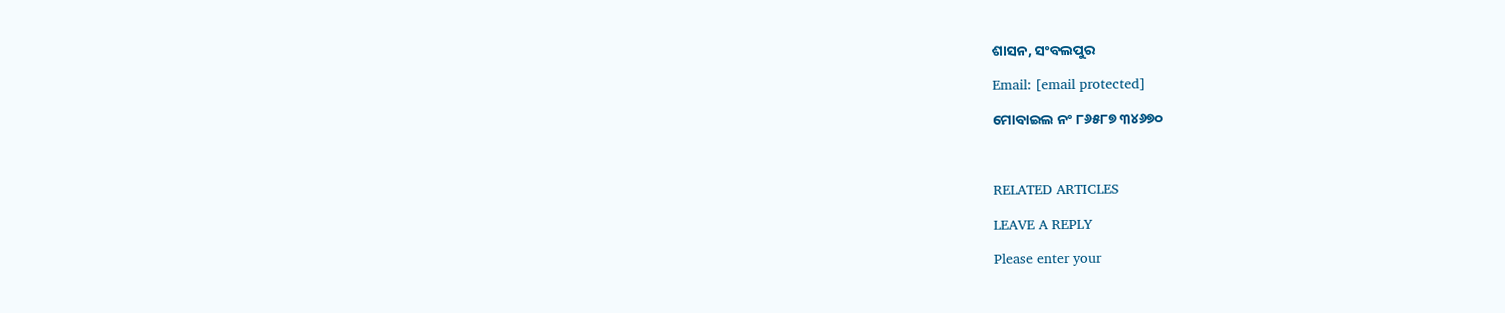ଶାସନ, ସଂବଲପୁର

Email: [email protected]

ମୋବାଇଲ ନଂ ୮୬୫୮୭ ୩୪୬୭୦



RELATED ARTICLES

LEAVE A REPLY

Please enter your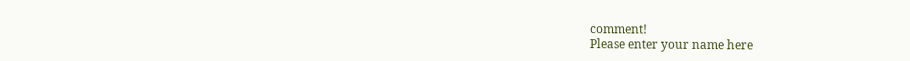comment!
Please enter your name here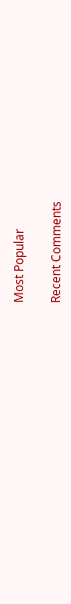Most Popular

Recent Comments